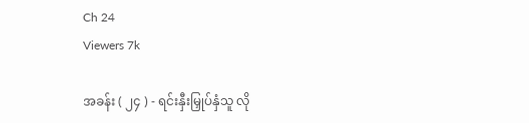Ch 24
Viewers 7k

အခန်း ( ၂၄ ) - ရင်းနှီးမြှုပ်နှံသူ လို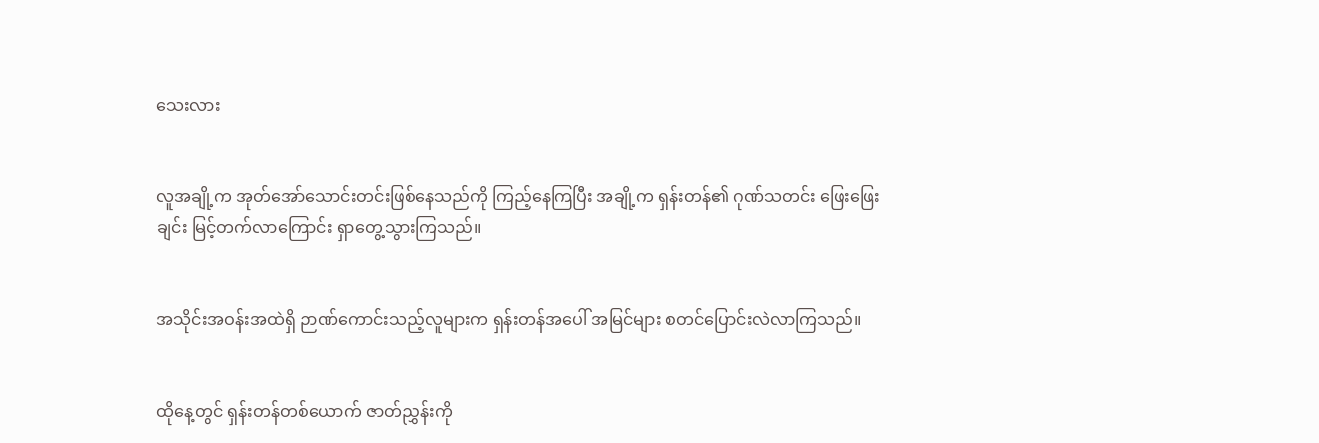သေးလား


လူအချို့က အုတ်အော်သောင်းတင်းဖြစ်နေသည်ကို ကြည့်နေကြပြီး အချို့က ရှန်းတန်၏ ဂုဏ်သတင်း ဖြေးဖြေးချင်း မြင့်တက်လာကြောင်း ရှာတွေ့သွားကြသည်။


အသိုင်းအဝန်းအထဲရှိ ဉာဏ်ကောင်းသည့်လူများက ရှန်းတန်အပေါ် အမြင်များ စတင်ပြောင်းလဲလာကြသည်။


ထိုနေ့တွင် ရှန်းတန်တစ်ယောက် ဇာတ်ညွှန်းကို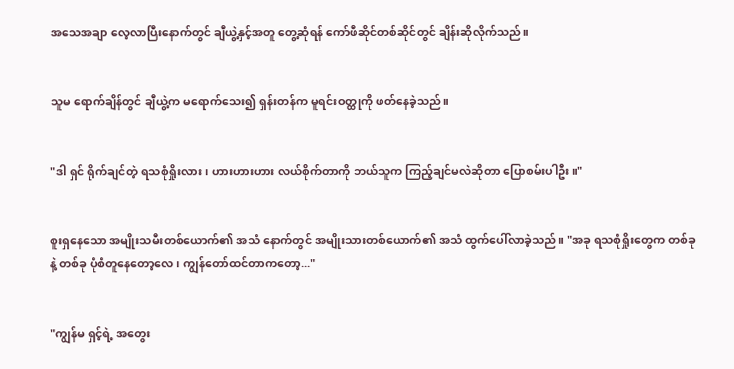အသေအချာ လေ့လာပြီးနောက်တွင် ချီယွဲ့နှင့်အတူ တွေ့ဆုံရန် ကော်ဖီဆိုင်တစ်ဆိုင်တွင် ချိန်းဆိုလိုက်သည်။


သူမ ရောက်ချိန်တွင် ချီယွဲ့က မရောက်သေး၍ ရှန်းတန်က မူရင်းဝတ္ထုကို ဖတ်နေခဲ့သည်။


"ဒါ ရှင် ရိုက်ချင်တဲ့ ရသစုံရှိုးလား၊ ဟားဟားဟား လယ်စိုက်တာကို ဘယ်သူက ကြည့်ချင်မလဲဆိုတာ ပြောစမ်းပါဦး။"


စူးရှနေသော အမျိုးသမီးတစ်ယောက်၏ အသံ နောက်တွင် အမျိုးသားတစ်ယောက်၏ အသံ ထွက်ပေါ်လာခဲ့သည်။ "အခု ရသစုံရှိုးတွေက တစ်ခုနဲ့ တစ်ခု ပုံစံတူနေတော့လေ၊ ကျွန်တော်ထင်တာကတော့..."


"ကျွန်မ ရှင့်ရဲ့ အတွေး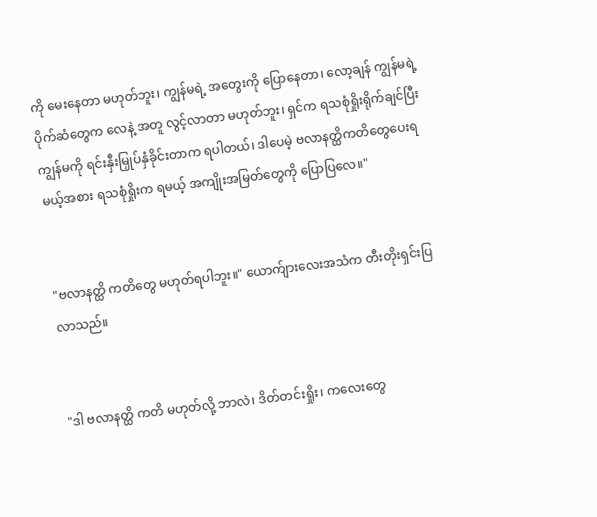ကို မေးနေတာ မဟုတ်ဘူး၊ ကျွန်မရဲ့ အတွေးကို ပြောနေတာ၊ လော့ချန် ကျွန်မရဲ့ ပိုက်ဆံတွေက လေနဲ့ အတူ လွင့်လာတာ မဟုတ်ဘူး၊ ရှင်က ရသစုံရှိုးရိုက်ချင်ပြီး ကျွန်မကို ရင်းနှီးမြှုပ်နှံခိုင်းတာက ရပါတယ်၊ ဒါပေမဲ့ ဗလာနတ္ထိကတိတွေပေးရမယ့်အစား ရသစုံရှိုးက ရမယ့် အကျိုးအမြတ်တွေကို ပြောပြလေ။"


"ဗလာနတ္ထိ ကတိတွေ မဟုတ်ရပါဘူး။" ယောက်ျားလေးအသံက တီးတိုးရှင်းပြလာသည်။


"ဒါ ဗလာနတ္ထိ ကတိ မဟုတ်လို့ ဘာလဲ၊ ဒိတ်တင်းရှိုး၊ ကလေးတွေ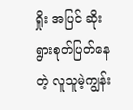ရှိုး အပြင် ဆိုးရွားစုတ်ပြတ်နေတဲ့ လူသူမဲ့ကျွန်း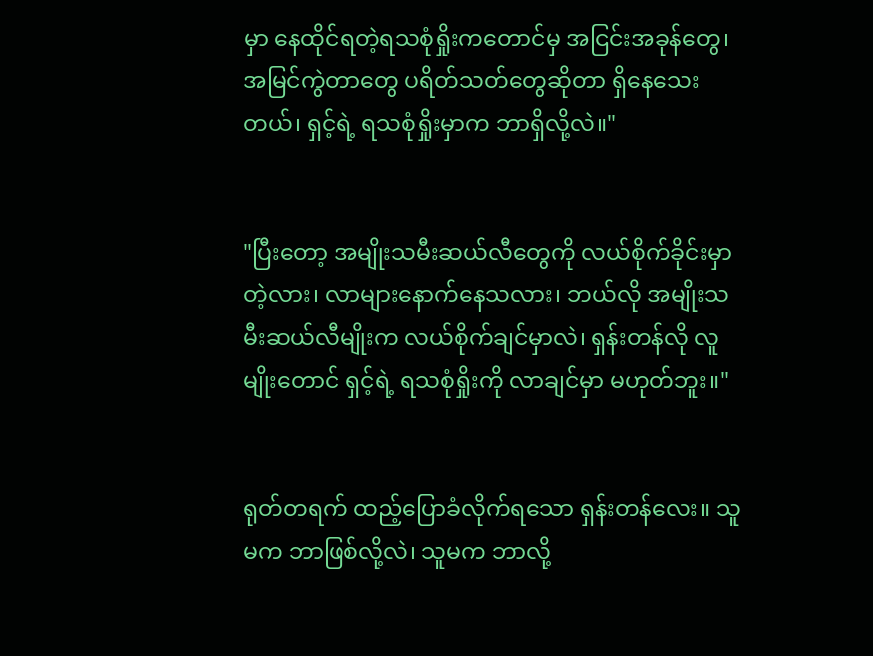မှာ နေထိုင်ရတဲ့ရသစုံရှိုးကတောင်မှ အငြင်းအခုန်တွေ၊ အမြင်ကွဲတာတွေ ပရိတ်သတ်တွေဆိုတာ ရှိနေသေးတယ်၊ ရှင့်ရဲ့ ရသစုံရှိုးမှာက ဘာရှိလို့လဲ။"


"ပြီးတော့ အမျိုးသမီးဆယ်လီတွေကို လယ်စိုက်ခိုင်းမှာတဲ့လား၊ လာများနောက်နေသလား၊ ဘယ်လို အမျိုးသမီးဆယ်လီမျိုးက လယ်စိုက်ချင်မှာလဲ၊ ရှန်းတန်လို လူမျိုးတောင် ရှင့်ရဲ့ ရသစုံရှိုးကို လာချင်မှာ မဟုတ်ဘူး။"


ရုတ်တရက် ထည့်ပြောခံလိုက်ရသော ရှန်းတန်လေး။ သူမက ဘာဖြစ်လို့လဲ၊ သူမက ဘာလို့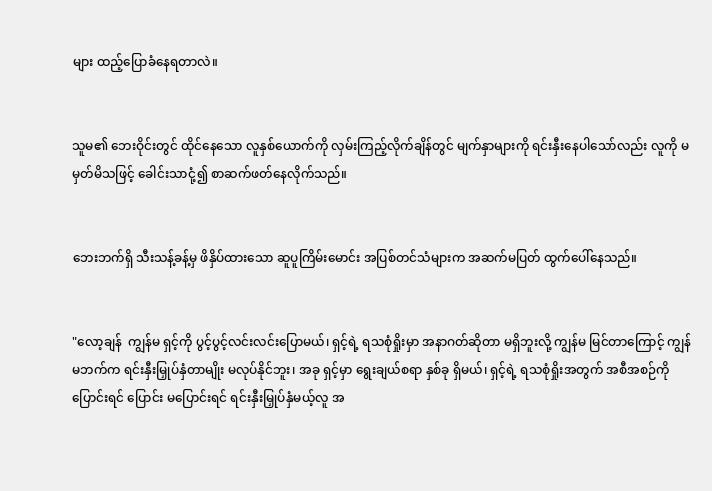များ ထည့်ပြောခံနေရတာလဲ။


သူမ၏ ဘေးဝိုင်းတွင် ထိုင်နေသော လူနှစ်ယောက်ကို လှမ်းကြည့်လိုက်ချိန်တွင် မျက်နှာများကို ရင်းနှီးနေပါသော်လည်း လူကို မမှတ်မိသဖြင့် ခေါင်းသာငုံ့၍ စာဆက်ဖတ်နေလိုက်သည်။


ဘေးဘက်ရှိ သီးသန့်ခန့်မှ ဖိနှိပ်ထားသော ဆူပူကြိမ်းမောင်း အပြစ်တင်သံများက အဆက်မပြတ် ထွက်ပေါ်နေသည်။


"လော့ချန်  ကျွန်မ ရှင့်ကို ပွင့်ပွင့်လင်းလင်းပြောမယ်၊ ရှင့်ရဲ့ ရသစုံရှိုးမှာ အနာဂတ်ဆိုတာ မရှိဘူးလို့ ကျွန်မ မြင်တာကြောင့် ကျွန်မဘက်က ရင်းနှီးမြှုပ်နှံတာမျိုး မလုပ်နိုင်ဘူး၊ အခု ရှင့်မှာ ရွေးချယ်စရာ နှစ်ခု ရှိမယ်၊ ရှင့်ရဲ့ ရသစုံရှိုးအတွက် အစီအစဉ်ကို ပြောင်းရင် ပြောင်း မပြောင်းရင် ရင်းနှီးမြှုပ်နှံမယ့်လူ အ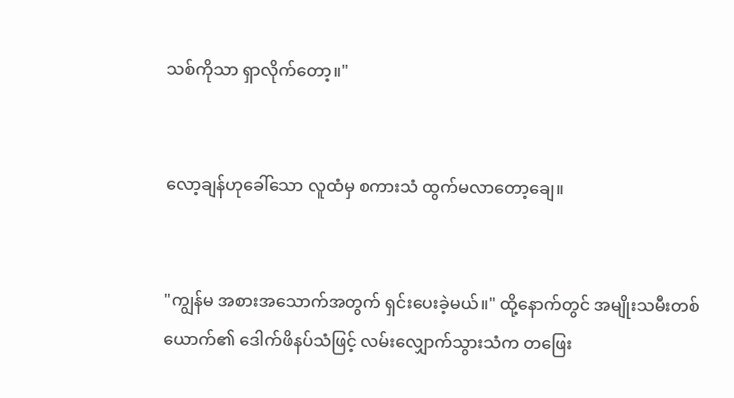သစ်ကိုသာ ရှာလိုက်တော့။"


လော့ချန်ဟုခေါ်သော လူထံမှ စကားသံ ထွက်မလာတော့ချေ။


"ကျွန်မ အစားအသောက်အတွက် ရှင်းပေးခဲ့မယ်။" ထို့နောက်တွင် အမျိုးသမီးတစ်ယောက်၏ ဒေါက်ဖိနပ်သံဖြင့် လမ်းလျှောက်သွားသံက တဖြေး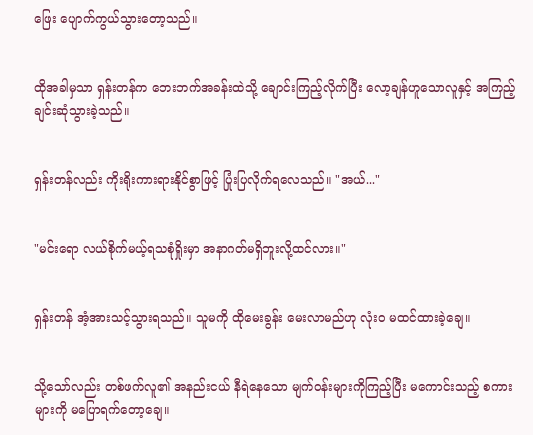ဖြေး ပျောက်ကွယ်သွားတော့သည်။


ထိုအခါမှသာ ရှန်းတန်က ဘေးဘက်အခန်းထဲသို့ ချောင်းကြည့်လိုက်ပြီး လော့ချန်ဟူသောလူနှင့် အကြည့်ချင်းဆုံသွားခဲ့သည်။


ရှန်းတန်လည်း ကိုးရိုးကားရားနိုင်စွာဖြင့် ပြုံးပြလိုက်ရလေသည်။ "အယ်..."


"မင်းရော လယ်စိုက်မယ့်ရသစုံရှိုးမှာ အနာဂတ်မရှိဘူးလို့ထင်လား။"


ရှန်းတန် အံ့အားသင့်သွားရသည်။ သူမကို ထိုမေးခွန်း မေးလာမည်ဟု လုံးဝ မထင်ထားခဲ့ချေ။


သို့သော်လည်း တစ်ဖက်လူ၏ အနည်းငယ် နီရဲနေသော မျက်ဝန်းများကိုကြည့်ပြီး မကောင်းသည့် စကားများကို မပြောရက်တော့ချေ။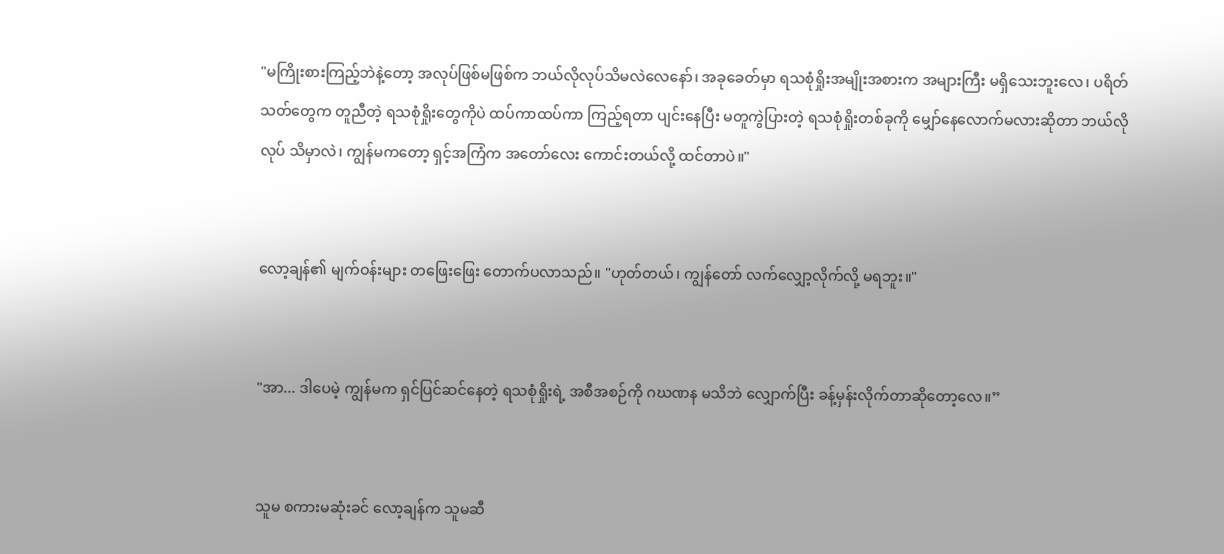"မကြိုးစားကြည့်ဘဲနဲ့တော့ အလုပ်ဖြစ်မဖြစ်က ဘယ်လိုလုပ်သိမလဲလေနော်၊ အခုခေတ်မှာ ရသစုံရှိုးအမျိုးအစားက အများကြီး မရှိသေးဘူးလေ၊ ပရိတ်သတ်တွေက တူညီတဲ့ ရသစုံရှိုးတွေကိုပဲ ထပ်ကာထပ်ကာ ကြည့်ရတာ ပျင်းနေပြီး မတူကွဲပြားတဲ့ ရသစုံရှိုးတစ်ခုကို မျှော်နေလောက်မလားဆိုတာ ဘယ်လိုလုပ် သိမှာလဲ၊ ကျွန်မကတော့ ရှင့်အကြံက အတော်လေး ကောင်းတယ်လို့ ထင်တာပဲ။"


လော့ချန်၏ မျက်ဝန်းများ တဖြေးဖြေး တောက်ပလာသည်။ "ဟုတ်တယ်၊ ကျွန်တော် လက်လျှော့လိုက်လို့ မရဘူး။"


"အာ... ဒါပေမဲ့ ကျွန်မက ရှင်ပြင်ဆင်နေတဲ့ ရသစုံရှိုးရဲ့ အစီအစဉ်ကို ဂဃဏန မသိဘဲ လျှောက်ပြီး ခန့်မှန်းလိုက်တာဆိုတော့လေ။”


သူမ စကားမဆုံးခင် လော့ချန်က သူမဆီ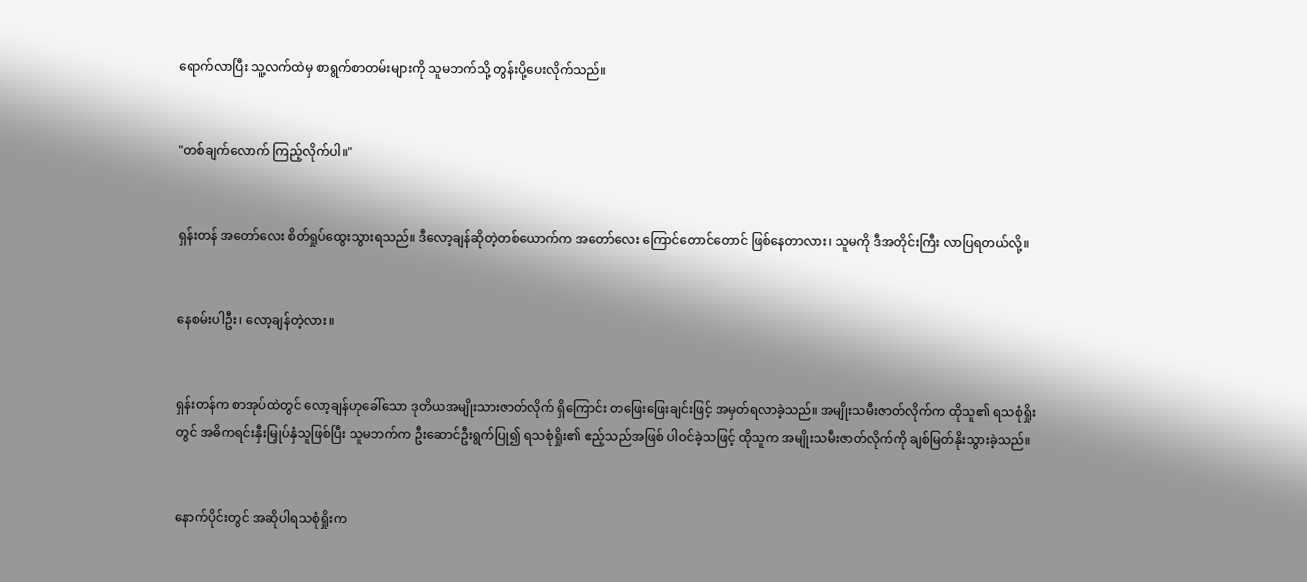ရောက်လာပြီး သူ့လက်ထဲမှ စာရွက်စာတမ်းများကို သူမဘက်သို့ တွန်းပို့ပေးလိုက်သည်။


"တစ်ချက်လောက် ကြည့်လိုက်ပါ။"


ရှန်းတန် အတော်လေး စိတ်ရှုပ်ထွေးသွားရသည်။ ဒီလော့ချန်ဆိုတဲ့တစ်ယောက်က အတော်လေး ကြောင်တောင်တောင် ဖြစ်နေတာလား၊ သူမကို ဒီအတိုင်းကြီး လာပြရတယ်လို့။


နေစမ်းပါဦး၊ လော့ချန်တဲ့လား။


ရှန်းတန်က စာအုပ်ထဲတွင် လော့ချန်ဟုခေါ်သော ဒုတိယအမျိုးသားဇာတ်လိုက် ရှိကြောင်း တဖြေးဖြေးချင်းဖြင့် အမှတ်ရလာခဲ့သည်။ အမျိုးသမီးဇာတ်လိုက်က ထိုသူ၏ ရသစုံရှိုးတွင် အဓိကရင်းနှီးမြှုပ်နှံသူဖြစ်ပြီး သူမဘက်က ဦးဆောင်ဦးရွက်ပြု၍ ရသစုံရှိုး၏ ဧည့်သည်အဖြစ် ပါဝင်ခဲ့သဖြင့် ထိုသူက အမျိုးသမီးဇာတ်လိုက်ကို ချစ်မြတ်နိုးသွားခဲ့သည်။


နောက်ပိုင်းတွင် အဆိုပါရသစုံရှိုးက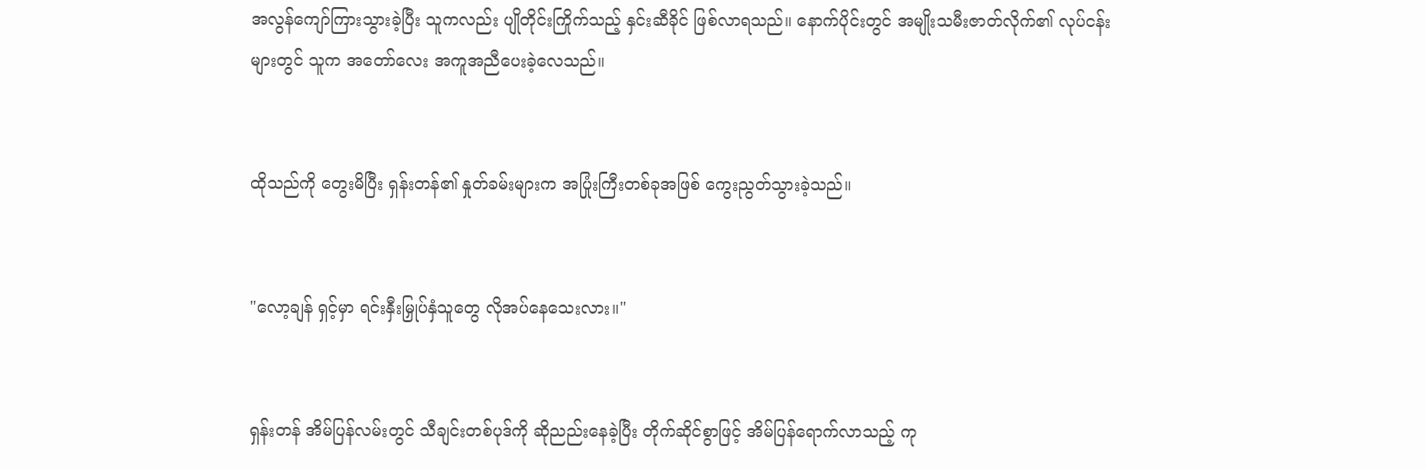အလွန်ကျော်ကြားသွားခဲ့ပြီး သူကလည်း ပျိုတိုင်းကြိုက်သည့် နှင်းဆီခိုင် ဖြစ်လာရသည်။ နောက်ပိုင်းတွင် အမျိုးသမီးဇာတ်လိုက်၏ လုပ်ငန်းများတွင် သူက အတော်လေး အကူအညီပေးခဲ့လေသည်။


ထိုသည်ကို တွေးမိပြီး ရှန်းတန်၏ နှုတ်ခမ်းများက အပြုံးကြီးတစ်ခုအဖြစ် ကွေးညွတ်သွားခဲ့သည်။


"လော့ချန် ရှင့်မှာ ရင်းနှီးမြှုပ်နှံသူတွေ လိုအပ်နေသေးလား။"


ရှန်းတန် အိမ်ပြန်လမ်းတွင် သီချင်းတစ်ပုဒ်ကို ဆိုညည်းနေခဲ့ပြီး တိုက်ဆိုင်စွာဖြင့် အိမ်ပြန်ရောက်လာသည့် ကု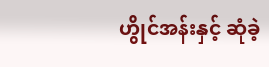ဟွိုင်အန်းနှင့် ဆုံခဲ့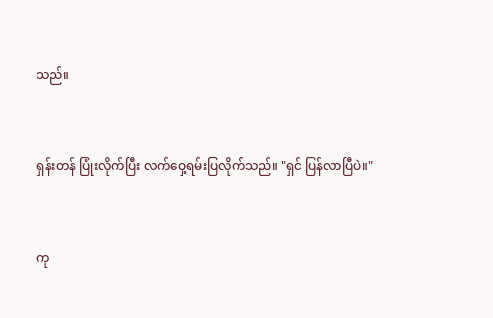သည်။


ရှန်းတန် ပြုံးလိုက်ပြီး လက်ဝှေ့ရမ်းပြလိုက်သည်။ "ရှင် ပြန်လာပြီပဲ။"


ကု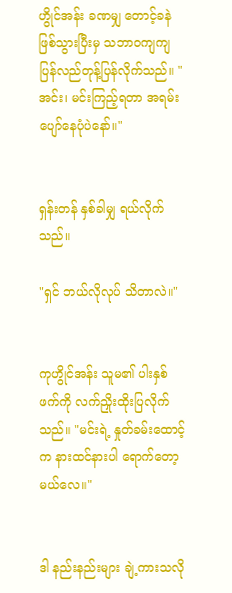ဟွိုင်အန်း ခဏမျှ တောင့်ခနဲ ဖြစ်သွားပြီးမှ သဘာဝကျကျ ပြန်လည်တုန့်ပြန်လိုက်သည်။ "အင်း၊ မင်းကြည့်ရတာ အရမ်းပျော်နေပုံပဲနော်။"


ရှန်းတန် နှစ်ခါမျှ ရယ်လိုက်သည်။

"ရှင် ဘယ်လိုလုပ် သိတာလဲ။"


ကုဟွိုင်အန်း သူမ၏ ပါးနှစ်ဖက်ကို လက်ညှိုးထိုးပြလိုက်သည်။ "မင်းရဲ့ နှုတ်ခမ်းထောင့်က နားထင်နားပါ ရောက်တော့မယ်လေ။"


ဒါ နည်းနည်းများ ချဲ့ကားသလို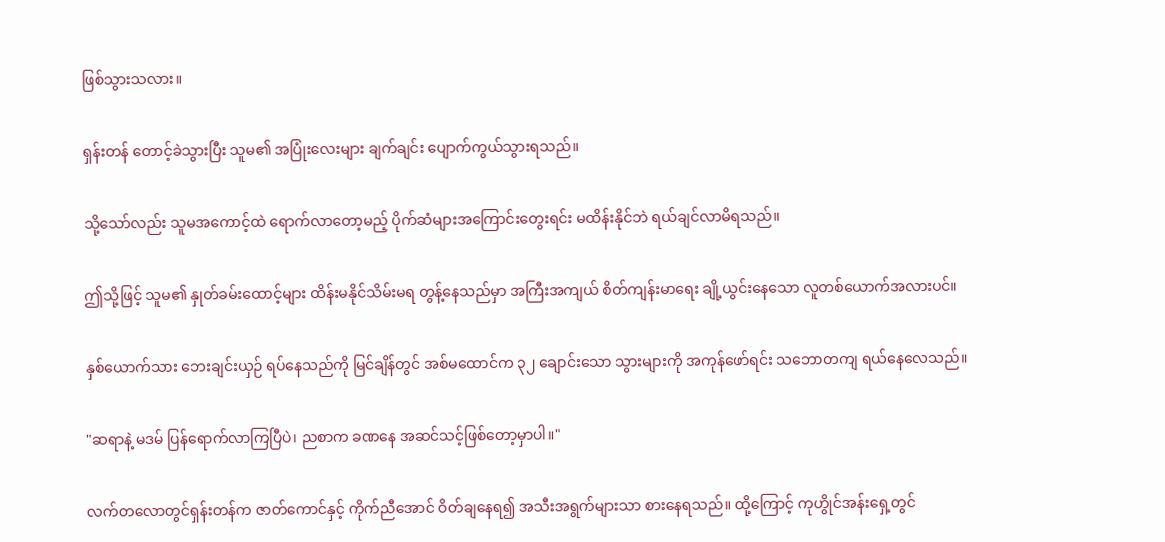ဖြစ်သွားသလား။


ရှန်းတန် တောင့်ခဲသွားပြီး သူမ၏ အပြုံးလေးများ ချက်ချင်း ပျောက်ကွယ်သွားရသည်။


သို့သော်လည်း သူမအကောင့်ထဲ ရောက်လာတော့မည့် ပိုက်ဆံများအကြောင်းတွေးရင်း မထိန်းနိုင်ဘဲ ရယ်ချင်လာမိရသည်။


ဤသို့ဖြင့် သူမ၏ နှုတ်ခမ်းထောင့်များ ထိန်းမနိုင်သိမ်းမရ တွန့်နေသည်မှာ အကြီးအကျယ် စိတ်ကျန်းမာရေး ချို့ယွင်းနေသော လူတစ်ယောက်အလားပင်။


နှစ်ယောက်သား ဘေးချင်းယှဉ် ရပ်နေသည်ကို မြင်ချိန်တွင် အစ်မထောင်က ၃၂ ချောင်းသော သွားများကို အကုန်ဖော်ရင်း သဘောတကျ ရယ်နေလေသည်။


"ဆရာနဲ့ မဒမ် ပြန်ရောက်လာကြပြီပဲ၊ ညစာက ခဏနေ အဆင်သင့်ဖြစ်တော့မှာပါ။"


လက်တလောတွင်ရှန်းတန်က ဇာတ်ကောင်နှင့် ကိုက်ညီအောင် ဝိတ်ချနေရ၍ အသီးအရွက်များသာ စားနေရသည်။ ထို့ကြောင့် ကုဟွိုင်အန်းရှေ့တွင်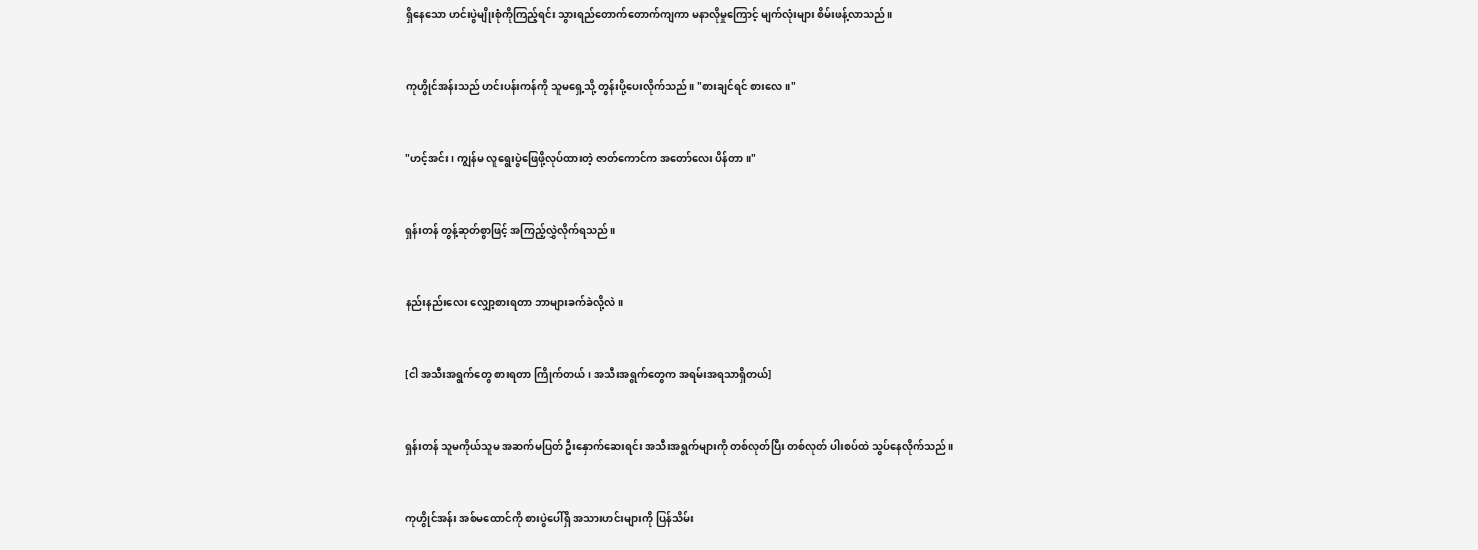ရှိနေသော ဟင်းပွဲမျိုးစုံကိုကြည့်ရင်း သွားရည်တောက်တောက်ကျကာ မနာလိုမှုကြောင့် မျက်လုံးများ စိမ်းဖန့်လာသည်။


ကုဟွိုင်အန်းသည် ဟင်းပန်းကန်ကို သူမရှေ့သို့ တွန်းပို့ပေးလိုက်သည်။ "စားချင်ရင် စားလေ။"


"ဟင့်အင်း၊ ကျွန်မ လူရွေးပွဲဖြေဖို့လုပ်ထားတဲ့ ဇာတ်ကောင်က အတော်လေး ပိန်တာ။"


ရှန်းတန် တွန့်ဆုတ်စွာဖြင့် အကြည့်လွှဲလိုက်ရသည်။


နည်းနည်းလေး လျှော့စားရတာ ဘာများခက်ခဲလို့လဲ။


[ငါ အသီးအရွက်တွေ စားရတာ ကြိုက်တယ်၊ အသီးအရွက်တွေက အရမ်းအရသာရှိတယ်]


ရှန်းတန် သူမကိုယ်သူမ အဆက်မပြတ် ဦးနှောက်ဆေးရင်း အသီးအရွက်များကို တစ်လုတ်ပြီး တစ်လုတ် ပါးစပ်ထဲ သွပ်နေလိုက်သည်။


ကုဟွိုင်အန်း အစ်မထောင်ကို စားပွဲပေါ်ရှိ အသားဟင်းများကို ပြန်သိမ်း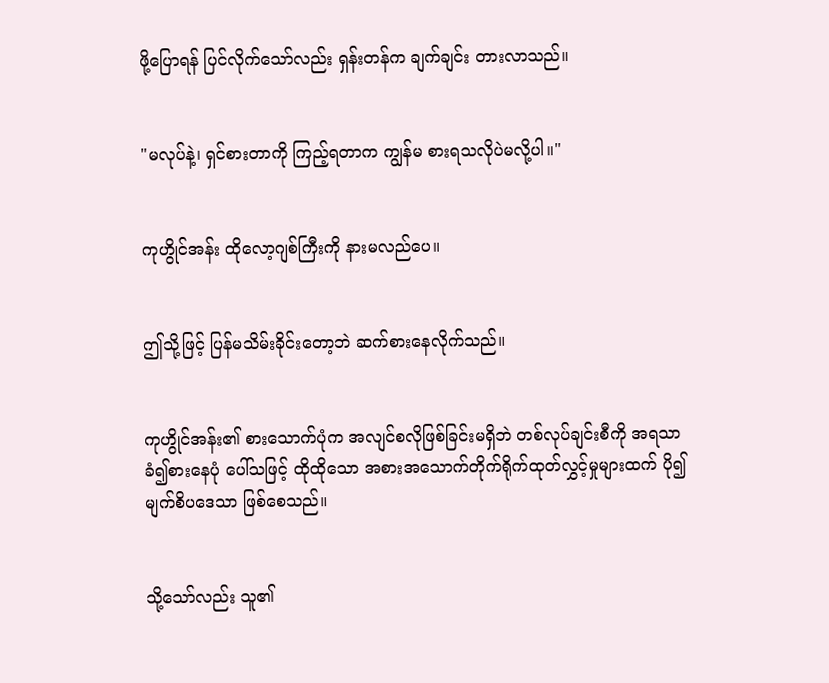ဖို့ပြောရန် ပြင်လိုက်သော်လည်း ရှန်းတန်က ချက်ချင်း တားလာသည်။


"မလုပ်နဲ့၊ ရှင်စားတာကို ကြည့်ရတာက ကျွန်မ စားရသလိုပဲမလို့ပါ။"


ကုဟွိုင်အန်း ထိုလော့ဂျစ်ကြီးကို နားမလည်ပေ။


ဤသို့ဖြင့် ပြန်မသိမ်းခိုင်းတော့ဘဲ ဆက်စားနေလိုက်သည်။


ကုဟွိုင်အန်း၏ စားသောက်ပုံက အလျင်စလိုဖြစ်ခြင်းမရှိဘဲ တစ်လုပ်ချင်းစီကို အရသာခံ၍စားနေပုံ ပေါ်သဖြင့် ထိုထိုသော အစားအသောက်တိုက်ရိုက်ထုတ်လွှင့်မှုများထက် ပို၍ မျက်စိပဒေသာ ဖြစ်စေသည်။


သို့သော်လည်း သူ၏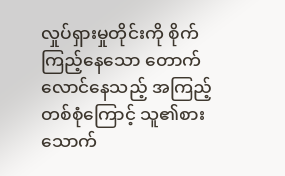လှုပ်ရှားမှုတိုင်းကို စိုက်ကြည့်နေသော တောက်လောင်နေသည့် အကြည့်တစ်စုံကြောင့် သူ၏စားသောက်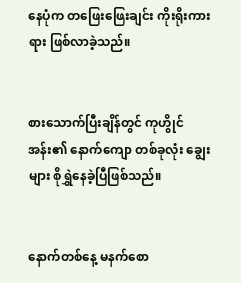နေပုံက တဖြေးဖြေးချင်း ကိုးရိုးကားရား ဖြစ်လာခဲ့သည်။


စားသောက်ပြီးချိန်တွင် ကုဟွိုင်အန်း၏ နောက်ကျော တစ်ခုလုံး ချွေးများ စိုရွှဲနေခဲ့ပြီဖြစ်သည်။


နောက်တစ်နေ့ မနက်စော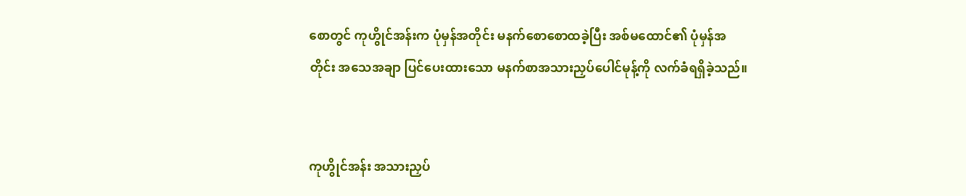စောတွင် ကုဟွိုင်အန်းက ပုံမှန်အတိုင်း မနက်စောစောထခဲ့ပြီး အစ်မထောင်၏ ပုံမှန်အတိုင်း အသေအချာ ပြင်ပေးထားသော မနက်စာအသားညှပ်ပေါင်မုန့်ကို လက်ခံရရှိခဲ့သည်။


ကုဟွိုင်အန်း အသားညှပ်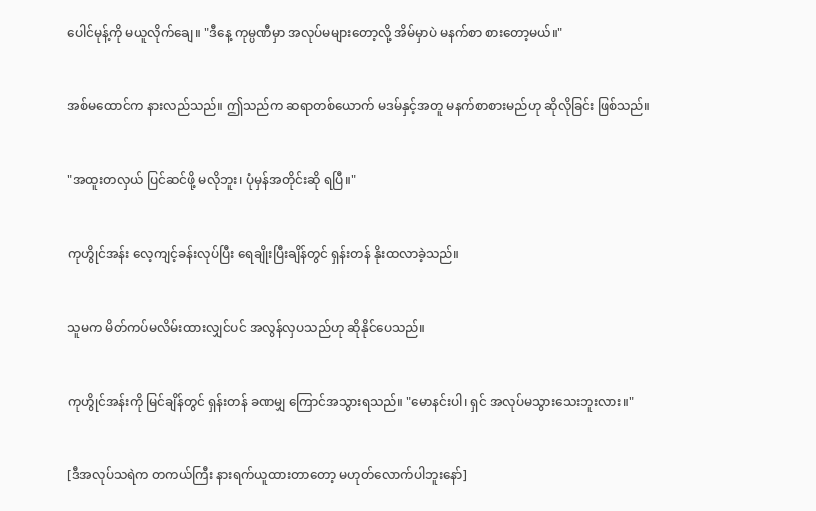ပေါင်မုန့်ကို မယူလိုက်ချေ။ "ဒီနေ့ ကုမ္ပဏီမှာ အလုပ်မများတော့လို့ အိမ်မှာပဲ မနက်စာ စားတော့မယ်။"


အစ်မထောင်က နားလည်သည်။ ဤသည်က ဆရာတစ်ယောက် မဒမ်နှင့်အတူ မနက်စာစားမည်ဟု ဆိုလိုခြင်း ဖြစ်သည်။


"အထူးတလှယ် ပြင်ဆင်ဖို့ မလိုဘူး၊ ပုံမှန်အတိုင်းဆို ရပြီ။"


ကုဟွိုင်အန်း လေ့ကျင့်ခန်းလုပ်ပြီး ရေချိုးပြီးချိန်တွင် ရှန်းတန် နိုးထလာခဲ့သည်။


သူမက မိတ်ကပ်မလိမ်းထားလျှင်ပင် အလွန်လှပသည်ဟု ဆိုနိုင်ပေသည်။


ကုဟွိုင်အန်းကို မြင်ချိန်တွင် ရှန်းတန် ခဏမျှ ကြောင်အသွားရသည်။ "မောနင်းပါ၊ ရှင် အလုပ်မသွားသေးဘူးလား။"


[ဒီအလုပ်သရဲက တကယ်ကြီး နားရက်ယူထားတာတော့ မဟုတ်လောက်ပါဘူးနော်]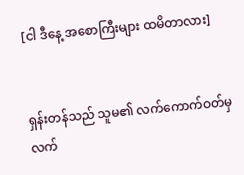[ငါ ဒီနေ့ အစောကြီးများ ထမိတာလား]


ရှန်းတန်သည် သူမ၏ လက်ကောက်ဝတ်မှ လက်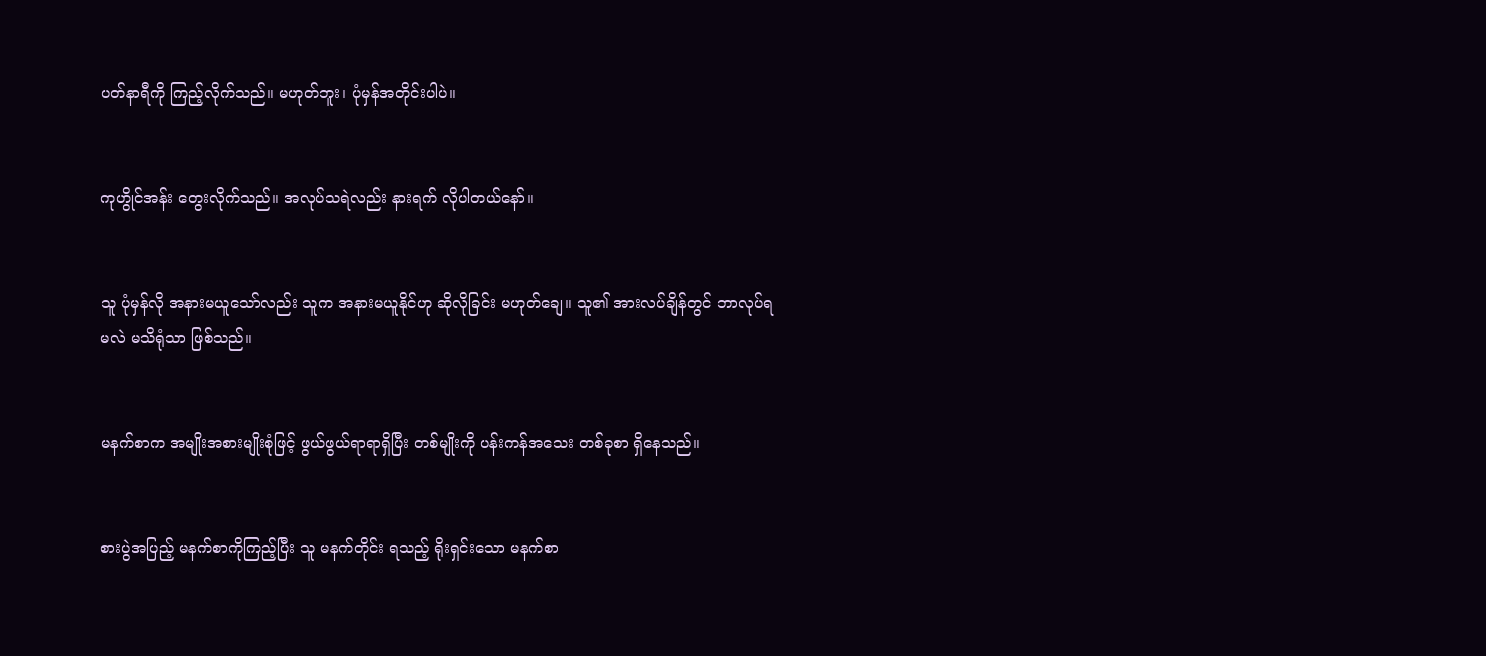ပတ်နာရီကို ကြည့်လိုက်သည်။ မဟုတ်ဘူး၊ ပုံမှန်အတိုင်းပါပဲ။


ကုဟွိုင်အန်း တွေးလိုက်သည်။ အလုပ်သရဲလည်း နားရက် လိုပါတယ်နော်။


သူ ပုံမှန်လို အနားမယူသော်လည်း သူက အနားမယူနိုင်ဟု ဆိုလိုခြင်း မဟုတ်ချေ။ သူ၏ အားလပ်ချိန်တွင် ဘာလုပ်ရမလဲ မသိရုံသာ ဖြစ်သည်။


မနက်စာက အမျိုးအစားမျိုးစုံဖြင့် ဖွယ်ဖွယ်ရာရာရှိပြီး တစ်မျိုးကို ပန်းကန်အသေး တစ်ခုစာ ရှိနေသည်။


စားပွဲအပြည့် မနက်စာကိုကြည့်ပြီး သူ မနက်တိုင်း ရသည့် ရိုးရှင်းသော မနက်စာ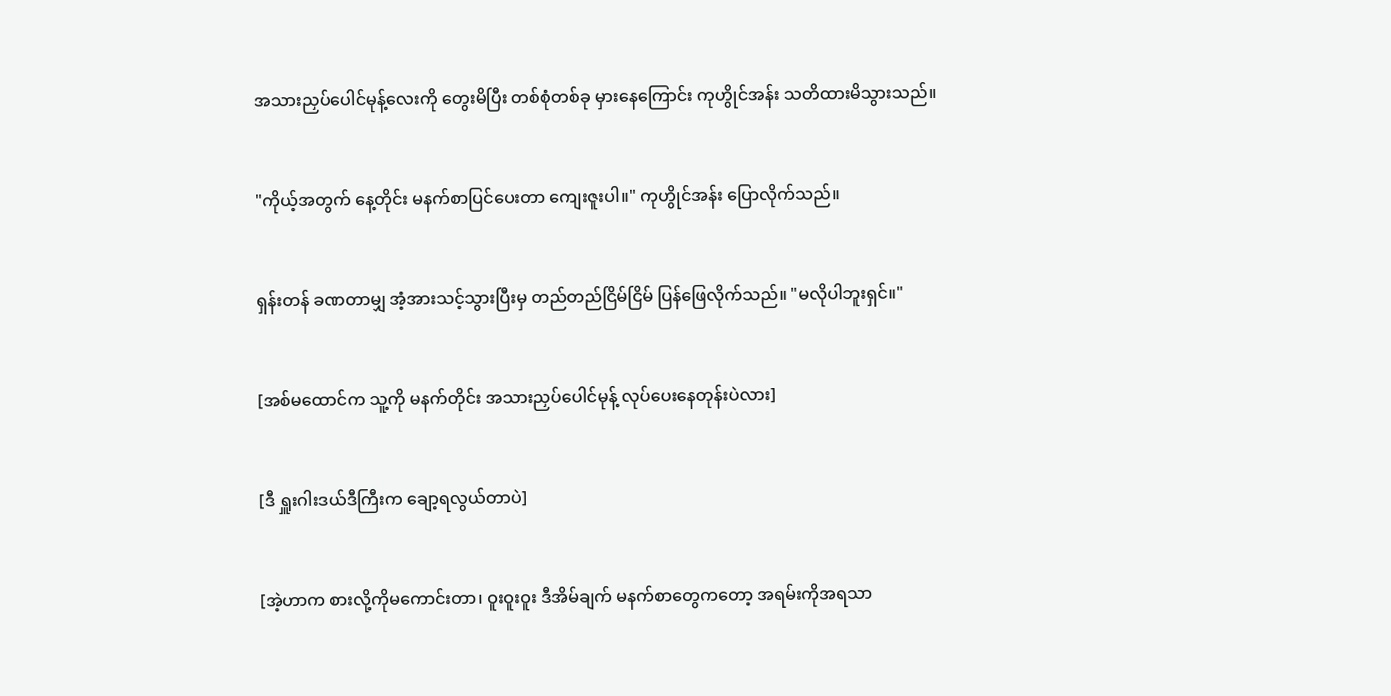အသားညှပ်ပေါင်မုန့်လေးကို တွေးမိပြီး တစ်စုံတစ်ခု မှားနေကြောင်း ကုဟွိုင်အန်း သတိထားမိသွားသည်။


"ကိုယ့်အတွက် နေ့တိုင်း မနက်စာပြင်ပေးတာ ကျေးဇူးပါ။" ကုဟွိုင်အန်း ပြောလိုက်သည်။


ရှန်းတန် ခဏတာမျှ အံ့အားသင့်သွားပြီးမှ တည်တည်ငြိမ်ငြိမ် ပြန်ဖြေလိုက်သည်။ "မလိုပါဘူးရှင်။"


[အစ်မထောင်က သူ့ကို မနက်တိုင်း အသားညှပ်ပေါင်မုန့် လုပ်ပေးနေတုန်းပဲလား]


[ဒီ ရှူးဂါးဒယ်ဒီကြီးက ချော့ရလွယ်တာပဲ]


[အဲ့ဟာက စားလို့ကိုမကောင်းတာ၊ ဝူးဝူးဝူး ဒီအိမ်ချက် မနက်စာတွေကတော့ အရမ်းကိုအရသာ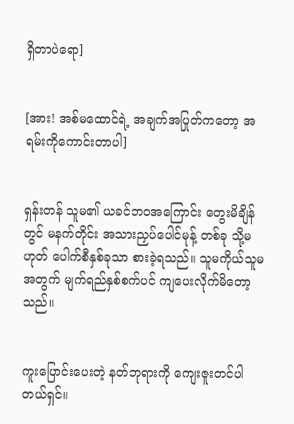ရှိတာပဲရော]


[အား! အစ်မထောင်ရဲ့ အချက်အပြုတ်ကတော့ အရမ်းကိုကောင်းတာပါ]


ရှန်းတန် သူမ၏ ယခင်ဘဝအကြောင်း တွေးမိချိန်တွင် မနက်တိုင်း အသားညှပ်ပေါင်မုန့် တစ်ခု သို့မဟုတ် ပေါက်စီနှစ်ခုသာ စားခဲ့ရသည်။ သူမကိုယ်သူမအတွက် မျက်ရည်နှစ်စက်ပင် ကျပေးလိုက်မိတော့သည်။


ကူးပြောင်းပေးတဲ့ နတ်ဘုရားကို ကျေးဇူးတင်ပါတယ်ရှင်။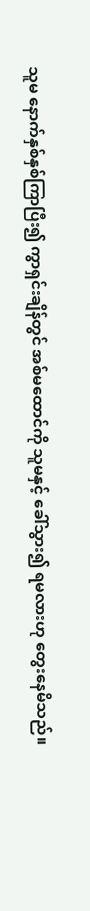သူမ နောက်နှစ်နှစ်ကြာပြီး၍ ကွာရှင်းချိန်တွင် အစ်မထောင်ကို သူမနှင့် ခေါ်သွား၍ ရမလားဟု တွေးနေမိသည်။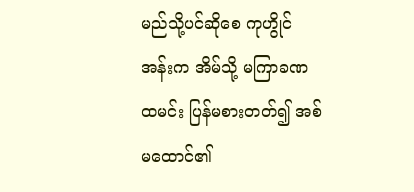မည်သို့ပင်ဆိုစေ ကုဟွိုင်အန်းက အိမ်သို့ မကြာခဏ ထမင်း ပြန်မစားတတ်၍ အစ်မထောင်၏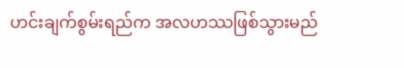ဟင်းချက်စွမ်းရည်က အလဟဿဖြစ်သွားမည်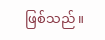ဖြစ်သည်။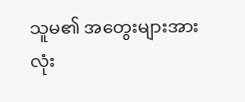သူမ၏ အတွေးများအားလုံး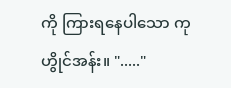ကို ကြားရနေပါသော ကုဟွိုင်အန်း။ "....."